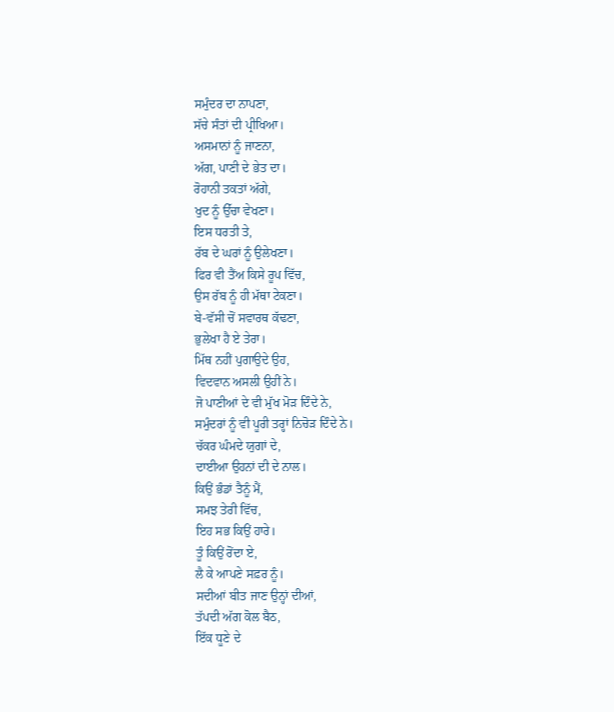ਸਮੁੰਦਰ ਦਾ ਨਾਪਣਾ,
ਸੱਚੇ ਸੰਤਾਂ ਦੀ ਪ੍ਰੀਖਿਆ।
ਅਸਮਾਨਾਂ ਨੂੰ ਜਾਣਨਾ,
ਅੱਗ, ਪਾਣੀ ਦੇ ਭੇਤ ਦਾ।
ਰੋਹਾਨੀ ਤਕਤਾਂ ਅੱਗੇ,
ਖੁਦ ਨੂੰ ਉੱਚਾ ਵੇਖਣਾ।
ਇਸ ਧਰਤੀ ਤੇ,
ਰੱਬ ਦੇ ਘਰਾਂ ਨੂੰ ਉਲੇਖਣਾ।
ਫਿਰ ਵੀ ਤੈਂਅ ਕਿਸੇ ਰੂਪ ਵਿੱਚ,
ਉਸ ਰੱਬ ਨੂੰ ਹੀ ਮੱਥਾ ਟੇਕਣਾ।
ਬੇ-ਵੱਸੀ ਚੋਂ ਸਵਾਰਥ ਕੱਢਣਾ,
ਭੁਲੇਖਾ ਹੈ ਏ ਤੇਰਾ।
ਮਿੱਥ ਨਹੀਂ ਪੁਗਾਉਦੇ ਉਹ,
ਵਿਦਵਾਨ ਅਸਲੀ ਉਹੀਂ ਨੇ।
ਜੋ ਪਾਣੀਆਂ ਦੇ ਵੀ ਮੁੱਖ ਮੋੜ ਦਿੰਦੇ ਨੇ,
ਸਮੁੰਦਰਾਂ ਨੂੰ ਵੀ ਪੂਰੀ ਤਰ੍ਹਾਂ ਨਿਚੋੜ ਦਿੰਦੇ ਨੇ।
ਚੱਕਰ ਘੰਮਦੇ ਯੁਗਾਂ ਦੇ,
ਦਾਈਆ ਉਹਨਾਂ ਦੀ ਦੇ ਨਾਲ।
ਕਿਉਂ ਭੰਡਾਂ ਤੈਨੂੰ ਮੈਂ,
ਸਮਝ ਤੇਰੀ ਵਿੱਚ,
ਇਹ ਸਭ ਕਿਉਂ ਹਾਰੇ।
ਤੂੰ ਕਿਉਂ ਰੋਂਦਾ ਏ,
ਲੈ ਕੇ ਆਪਣੇ ਸਫ਼ਰ ਨੂੰ।
ਸਦੀਆਂ ਬੀਤ ਜਾਣ ਉਨ੍ਹਾਂ ਦੀਆਂ,
ਤੱਪਦੀ ਅੱਗ ਕੋਲ ਬੈਠ,
ਇੱਕ ਧੂਣੇ ਦੇ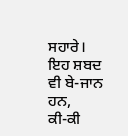ਸਹਾਰੇ।
ਇਹ ਸ਼ਬਦ ਵੀ ਬੇ-ਜਾਨ ਹਨ,
ਕੀ-ਕੀ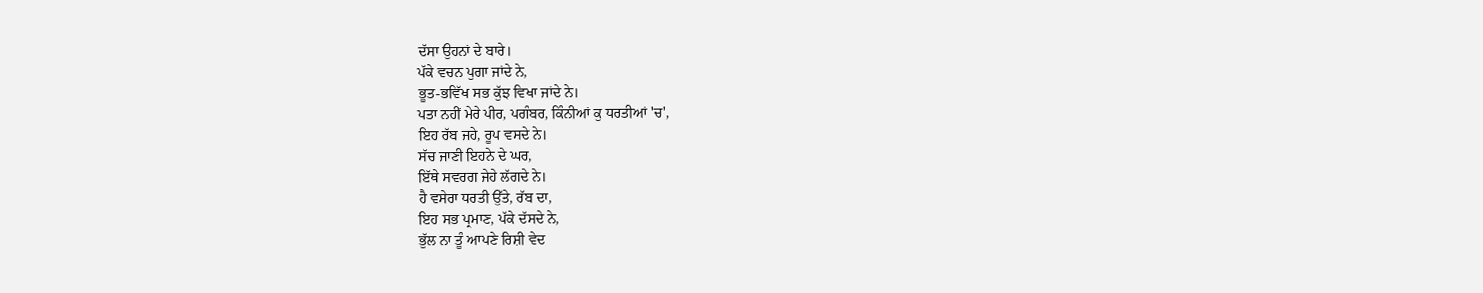ਦੱਸਾ ਉਹਨਾਂ ਦੇ ਬਾਰੇ।
ਪੱਕੇ ਵਚਨ ਪੁਗਾ ਜਾਂਦੇ ਨੇ,
ਭੂਤ-ਭਵਿੱਖ ਸਭ ਕੁੱਝ ਵਿਖਾ ਜਾਂਦੇ ਨੇ।
ਪਤਾ ਨਹੀਂ ਮੇਰੇ ਪੀਰ, ਪਗੰਬਰ, ਕਿੰਨੀਆਂ ਕੁ ਧਰਤੀਆਂ 'ਚ',
ਇਹ ਰੱਬ ਜਹੇ, ਰੂਪ ਵਸਦੇ ਨੇ।
ਸੱਚ ਜਾਣੀ ਇਹਨੇ ਦੇ ਘਰ,
ਇੱਥੇ ਸਵਰਗ ਜੇਹੇ ਲੱਗਦੇ ਨੇ।
ਹੈ ਵਸੇਰਾ ਧਰਤੀ ਉੱਤੇ, ਰੱਬ ਦਾ,
ਇਹ ਸਭ ਪ੍ਰਮਾਣ, ਪੱਕੇ ਦੱਸਦੇ ਨੇ,
ਭੁੱਲ ਨਾ ਤੂੰ ਆਪਣੇ ਰਿਸ਼ੀ ਵੇਦ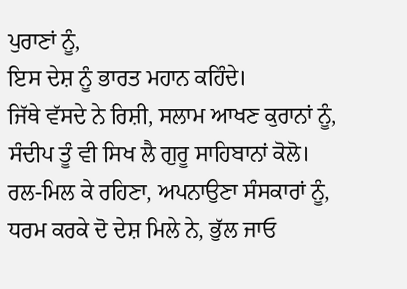ਪੁਰਾਣਾਂ ਨੂੰ,
ਇਸ ਦੇਸ਼ ਨੂੰ ਭਾਰਤ ਮਹਾਨ ਕਹਿੰਦੇ।
ਜਿੱਥੇ ਵੱਸਦੇ ਨੇ ਰਿਸ਼ੀ, ਸਲਾਮ ਆਖਣ ਕੁਰਾਨਾਂ ਨੂੰ,
ਸੰਦੀਪ ਤੂੰ ਵੀ ਸਿਖ ਲੈ ਗੁਰੂ ਸਾਹਿਬਾਨਾਂ ਕੋਲੋ।
ਰਲ-ਮਿਲ ਕੇ ਰਹਿਣਾ, ਅਪਨਾਉਣਾ ਸੰਸਕਾਰਾਂ ਨੂੰ,
ਧਰਮ ਕਰਕੇ ਦੋ ਦੇਸ਼ ਮਿਲੇ ਨੇ, ਭੁੱਲ ਜਾਓ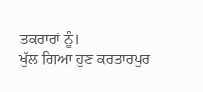ਤਕਰਾਰਾਂ ਨੂੰ।
ਖੁੱਲ ਗਿਆ ਹੁਣ ਕਰਤਾਰਪੁਰ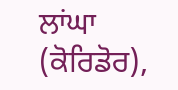ਲਾਂਘਾ (ਕੋਰਿਡੋਰ),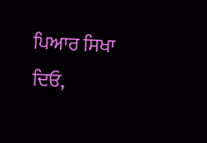ਪਿਆਰ ਸਿਖਾ ਦਿਓ,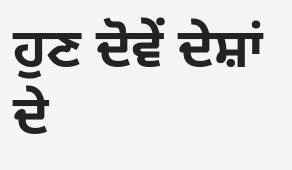ਹੁਣ ਦੋਵੇਂ ਦੇਸ਼ਾਂ ਦੇ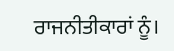ਰਾਜਨੀਤੀਕਾਰਾਂ ਨੂੰ।